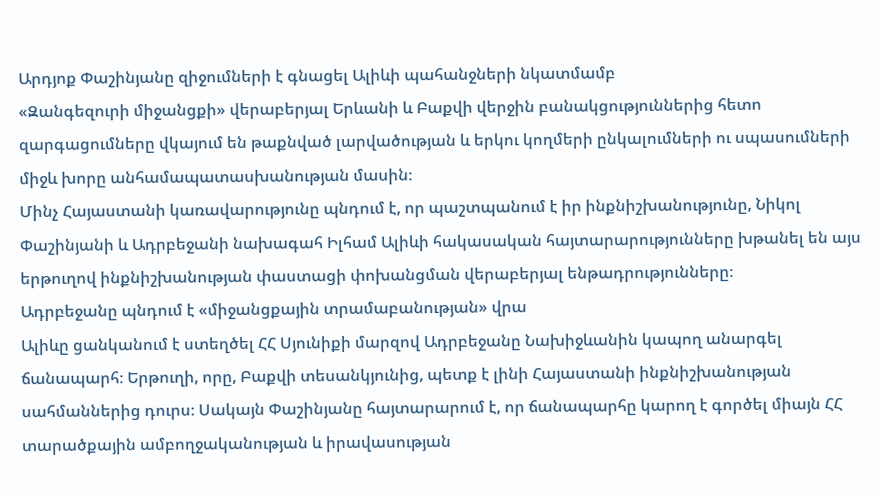Արդյոք Փաշինյանը զիջումների է գնացել Ալիևի պահանջների նկատմամբ
«Զանգեզուրի միջանցքի» վերաբերյալ Երևանի և Բաքվի վերջին բանակցություններից հետո զարգացումները վկայում են թաքնված լարվածության և երկու կողմերի ընկալումների ու սպասումների միջև խորը անհամապատասխանության մասին։
Մինչ Հայաստանի կառավարությունը պնդում է, որ պաշտպանում է իր ինքնիշխանությունը, Նիկոլ Փաշինյանի և Ադրբեջանի նախագահ Իլհամ Ալիևի հակասական հայտարարությունները խթանել են այս երթուղով ինքնիշխանության փաստացի փոխանցման վերաբերյալ ենթադրությունները։
Ադրբեջանը պնդում է «միջանցքային տրամաբանության» վրա
Ալիևը ցանկանում է ստեղծել ՀՀ Սյունիքի մարզով Ադրբեջանը Նախիջևանին կապող անարգել ճանապարհ։ Երթուղի, որը, Բաքվի տեսանկյունից, պետք է լինի Հայաստանի ինքնիշխանության սահմաններից դուրս։ Սակայն Փաշինյանը հայտարարում է, որ ճանապարհը կարող է գործել միայն ՀՀ տարածքային ամբողջականության և իրավասության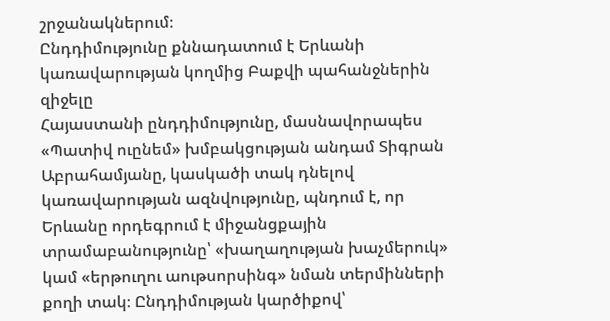շրջանակներում։
Ընդդիմությունը քննադատում է Երևանի կառավարության կողմից Բաքվի պահանջներին զիջելը
Հայաստանի ընդդիմությունը, մասնավորապես «Պատիվ ուընեմ» խմբակցության անդամ Տիգրան Աբրահամյանը, կասկածի տակ դնելով կառավարության ազնվությունը, պնդում է, որ Երևանը որդեգրում է միջանցքային տրամաբանությունը՝ «խաղաղության խաչմերուկ» կամ «երթուղու աութսորսինգ» նման տերմինների քողի տակ։ Ընդդիմության կարծիքով՝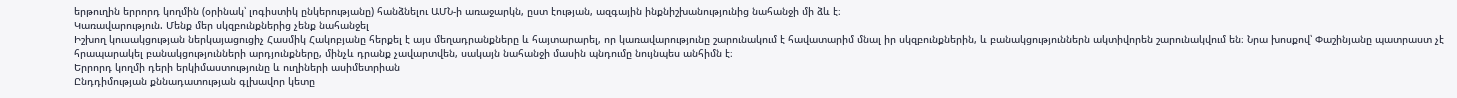երթուղին երրորդ կողմին (օրինակ՝ լոգիստիկ ընկերությանը) հանձնելու ԱՄՆ-ի առաջարկն, ըստ էության, ազգային ինքնիշխանությունից նահանջի մի ձև է։
Կառավարություն. Մենք մեր սկզբունքներից չենք նահանջել
Իշխող կուսակցության ներկայացուցիչ Հասմիկ Հակոբյանը հերքել է այս մեղադրանքները և հայտարարել, որ կառավարությունը շարունակում է հավատարիմ մնալ իր սկզբունքներին, և բանակցություններն ակտիվորեն շարունակվում են։ Նրա խոսքով՝ Փաշինյանը պատրաստ չէ հրապարակել բանակցությունների արդյունքները, մինչև դրանք չավարտվեն, սակայն նահանջի մասին պնդումը նույնպես անհիմն է։
Երրորդ կողմի դերի երկիմաստությունը և ուղիների ասիմետրիան
Ընդդիմության քննադատության գլխավոր կետը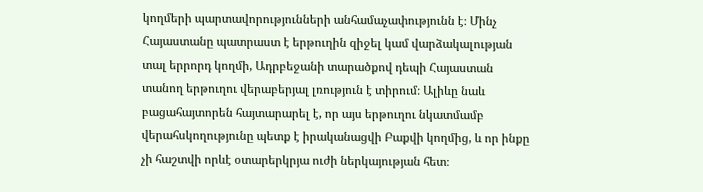կողմերի պարտավորությունների անհամաչափությունն է։ Մինչ Հայաստանը պատրաստ է երթուղին զիջել կամ վարձակալության տալ երրորդ կողմի, Ադրբեջանի տարածքով դեպի Հայաստան տանող երթուղու վերաբերյալ լռություն է տիրում։ Ալիևը նաև բացահայտորեն հայտարարել է, որ այս երթուղու նկատմամբ վերահսկողությունը պետք է իրականացվի Բաքվի կողմից, և որ ինքը չի հաշտվի որևէ օտարերկրյա ուժի ներկայության հետ։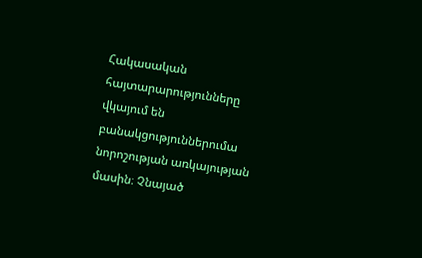Հակասական հայտարարությունները վկայում են բանակցություններումա նորոշության առկայության մասին։ Չնայած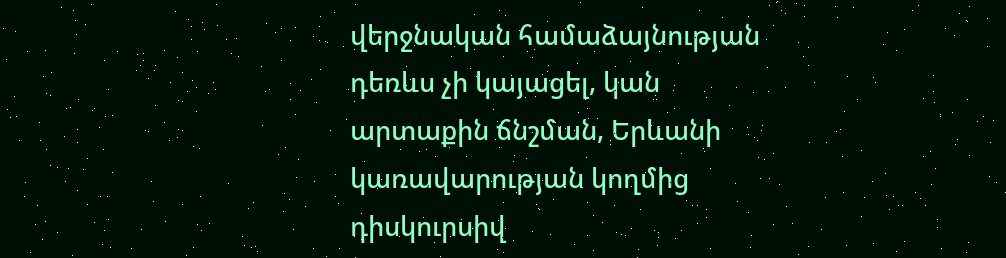վերջնական համաձայնության դեռևս չի կայացել, կան արտաքին ճնշման, Երևանի կառավարության կողմից դիսկուրսիվ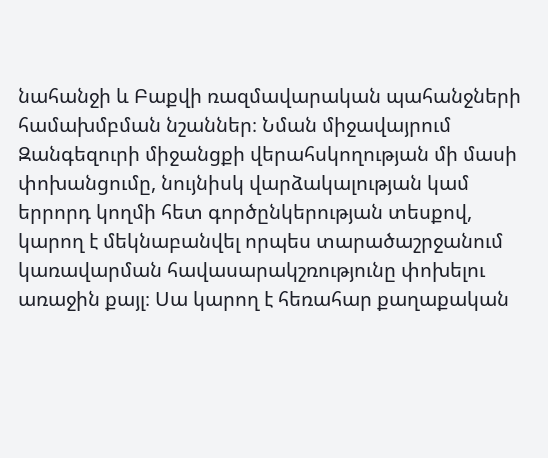նահանջի և Բաքվի ռազմավարական պահանջների համախմբման նշաններ։ Նման միջավայրում Զանգեզուրի միջանցքի վերահսկողության մի մասի փոխանցումը, նույնիսկ վարձակալության կամ երրորդ կողմի հետ գործընկերության տեսքով, կարող է մեկնաբանվել որպես տարածաշրջանում կառավարման հավասարակշռությունը փոխելու առաջին քայլ։ Սա կարող է հեռահար քաղաքական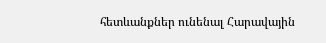հետևանքներ ունենալ Հարավային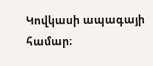Կովկասի ապագայի համար։